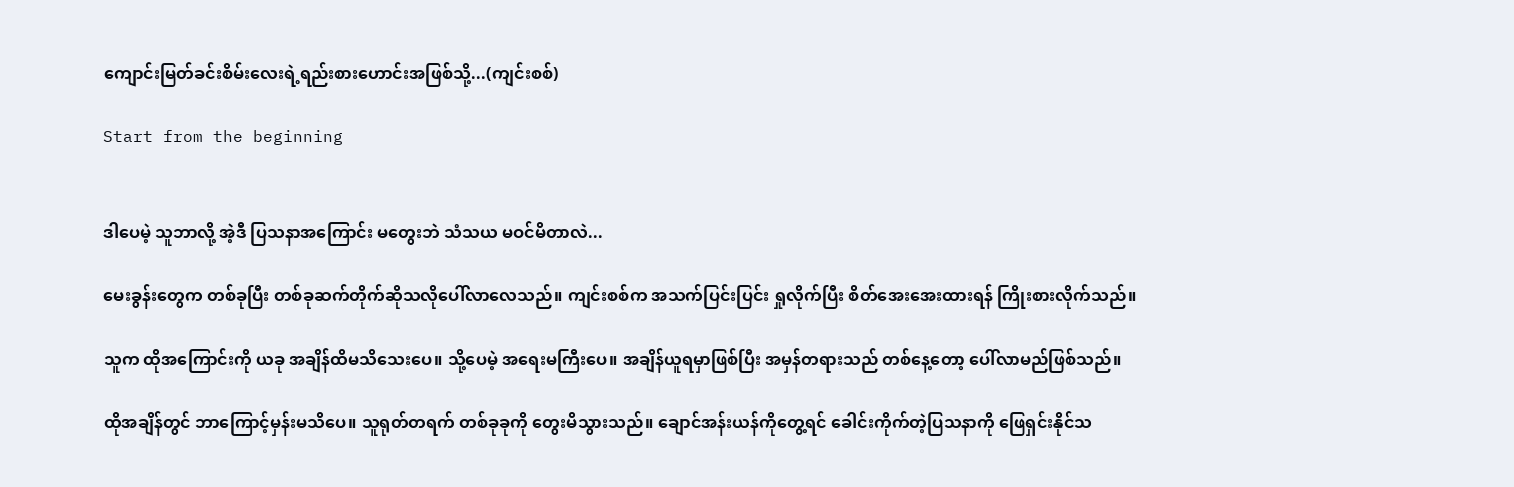ကျောင်းမြတ်ခင်းစိမ်းလေးရဲ့ရည်းစားဟောင်းအဖြစ်သို့...(ကျင်းစစ်)

Start from the beginning


ဒါပေမဲ့ သူဘာလို့ အဲ့ဒီ ပြသနာအကြောင်း မတွေးဘဲ သံသယ မဝင်မိတာလဲ...

မေးခွန်းတွေက တစ်ခုပြီး တစ်ခုဆက်တိုက်ဆိုသလိုပေါ်လာလေသည်။ ကျင်းစစ်က အသက်ပြင်းပြင်း ရှုလိုက်ပြီး စိတ်အေးအေးထားရန် ကြိုးစားလိုက်သည်။

သူက ထိုအကြောင်းကို ယခု အချိန်ထိမသိသေးပေ။ သို့ပေမဲ့ အရေးမကြီးပေ။ အချိန်ယူရမှာဖြစ်ပြီး အမှန်တရားသည် တစ်နေ့တော့ ပေါ်လာမည်ဖြစ်သည်။

ထိုအချိန်တွင် ဘာကြောင့်မှန်းမသိပေ။ သူရုတ်တရက် တစ်ခုခုကို တွေးမိသွားသည်။ ချောင်အန်းယန်ကိုတွေ့ရင် ခေါင်းကိုက်တဲ့ပြသနာကို ဖြေရှင်းနိုင်သ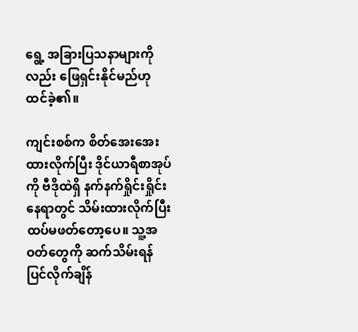ရွေ့ အခြားပြသနာများကိုလည်း ဖြေရှင်းနိုင်မည်ဟု ထင်ခဲ့၏။

ကျင်းစစ်က စိတ်အေးအေးထားလိုက်ပြီး ဒိုင်ယာရီစာအုပ်ကို ဗီဒိုထဲရှိ နက်နက်ရှိုင်းရှိုင်းနေရာတွင် သိမ်းထားလိုက်ပြီး ထပ်မဖတ်တော့ပေ။ သူ့အဝတ်တွေကို ဆက်သိမ်းရန် ပြင်လိုက်ချိန်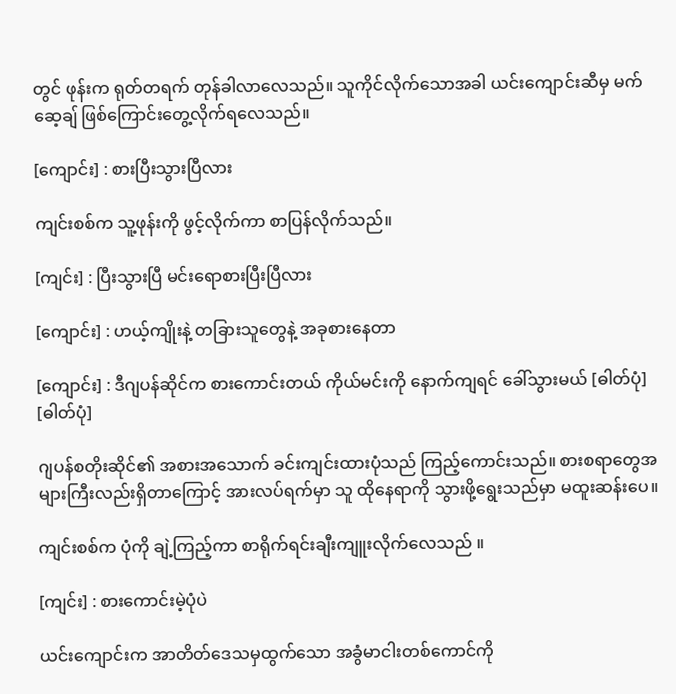တွင် ဖုန်းက ရုတ်တရက် တုန်ခါလာလေသည်။ သူကိုင်လိုက်သောအခါ ယင်းကျောင်းဆီမှ မက်ဆေ့ချ် ဖြစ်ကြောင်းတွေ့လိုက်ရလေသည်။

[ကျောင်း] : စားပြီးသွားပြီလား

ကျင်းစစ်က သူ့ဖုန်းကို ဖွင့်လိုက်ကာ စာပြန်လိုက်သည်။

[ကျင်း] : ပြီးသွားပြီ မင်းရောစားပြီးပြီလား

[ကျောင်း] : ဟယ့်ကျိုးနဲ့ တခြားသူတွေနဲ့ အခုစားနေတာ

[ကျောင်း] : ဒီဂျပန်ဆိုင်က စားကောင်းတယ် ကိုယ်မင်းကို နောက်ကျရင် ခေါ်သွားမယ် [ဓါတ်ပုံ] [ဓါတ်ပုံ]

ဂျပန်စတိုးဆိုင်၏ အစားအသောက် ခင်းကျင်းထားပုံသည် ကြည့်ကောင်းသည်။ စားစရာတွေအများကြီးလည်းရှိတာကြောင့် အားလပ်ရက်မှာ သူ ထိုနေရာကို သွားဖို့ရွေးသည်မှာ မထူးဆန်းပေ။

ကျင်းစစ်က ပုံကို ချဲ့ကြည့်ကာ စာရိုက်ရင်းချီးကျူးလိုက်လေသည် ။

[ကျင်း] : စားကောင်းမဲ့ပုံပဲ

ယင်းကျောင်းက အာတိတ်ဒေသမှထွက်သော အခွံမာငါးတစ်ကောင်ကို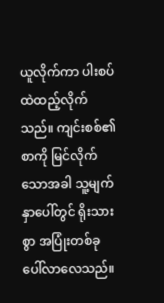ယူလိုက်ကာ ပါးစပ်ထဲထည့်လိုက်သည်။ ကျင်းစစ်၏ စာကို မြင်လိုက်သောအခါ သူ့မျက်နှာပေါ်တွင် ရိုးသားစွာ အပြုံးတစ်ခုပေါ်လာလေသည်။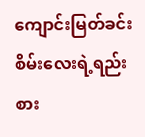ကျောင်းမြတ်ခင်းစိမ်းလေးရဲ့ရည်းစား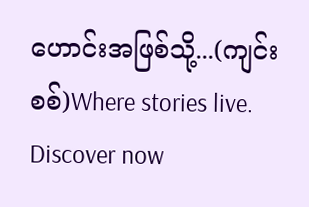ဟောင်းအဖြစ်သို့...(ကျင်းစစ်)Where stories live. Discover now